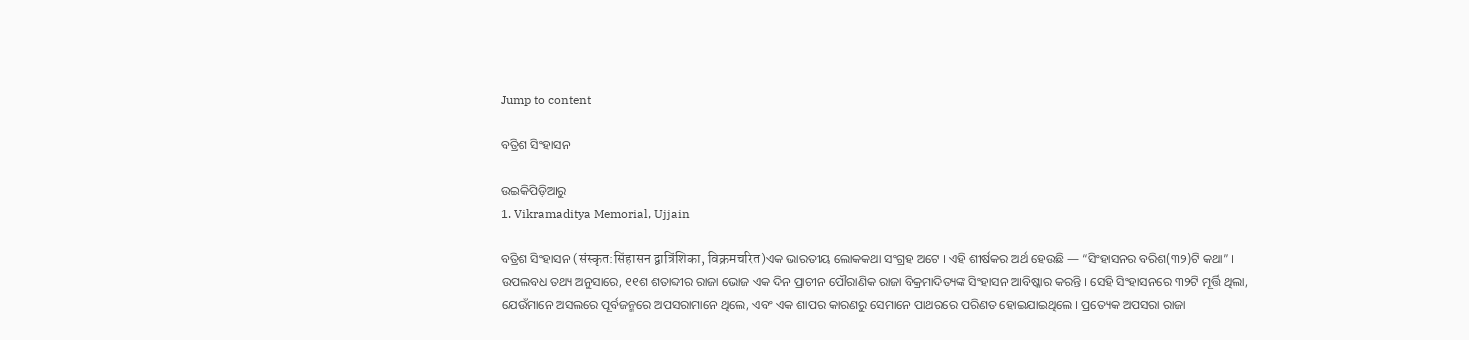Jump to content

ବତ୍ରିଶ ସିଂହାସନ

ଉଇକିପିଡ଼ିଆ‌ରୁ
1. Vikramaditya Memorial, Ujjain

ବତ୍ରିଶ ସିଂହାସନ (संस्कृत:सिंहासन द्वात्रिंशिका, विक्रमचरित)ଏକ ଭାରତୀୟ ଲୋକକଥା ସଂଗ୍ରହ ଅଟେ । ଏହି ଶୀର୍ଷକର ଅର୍ଥ ହେଉଛି — “ସିଂହାସନର ବରିଶ(୩୨)ଟି କଥା” । ଉପଲବଧ ତଥ୍ୟ ଅନୁସାରେ, ୧୧ଶ ଶତାବ୍ଦୀର ରାଜା ଭୋଜ ଏକ ଦିନ ପ୍ରାଚୀନ ପୌରାଣିକ ରାଜା ବିକ୍ରମାଦିତ୍ୟଙ୍କ ସିଂହାସନ ଆବିଷ୍କାର କରନ୍ତି । ସେହି ସିଂହାସନରେ ୩୨ଟି ମୂର୍ତ୍ତି ଥିଲା, ଯେଉଁମାନେ ଅସଲରେ ପୂର୍ବଜନ୍ମରେ ଅପସରାମାନେ ଥିଲେ, ଏବଂ ଏକ ଶାପର କାରଣରୁ ସେମାନେ ପାଥରରେ ପରିଣତ ହୋଇଯାଇଥିଲେ । ପ୍ରତ୍ୟେକ ଅପସରା ରାଜା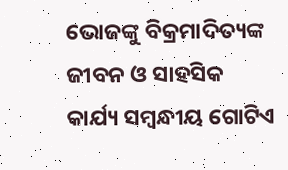ଭୋଜଙ୍କୁ ବିକ୍ରମାଦିତ୍ୟଙ୍କ ଜୀବନ ଓ ସାହସିକ କାର୍ଯ୍ୟ ସମ୍ବନ୍ଧୀୟ ଗୋଟିଏ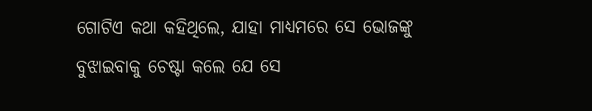ଗୋଟିଏ କଥା କହିଥିଲେ, ଯାହା ମାଧ୍ୟମରେ ସେ ଭୋଜଙ୍କୁ ବୁଝାଇବାକୁ ଚେଷ୍ଟା କଲେ ଯେ ସେ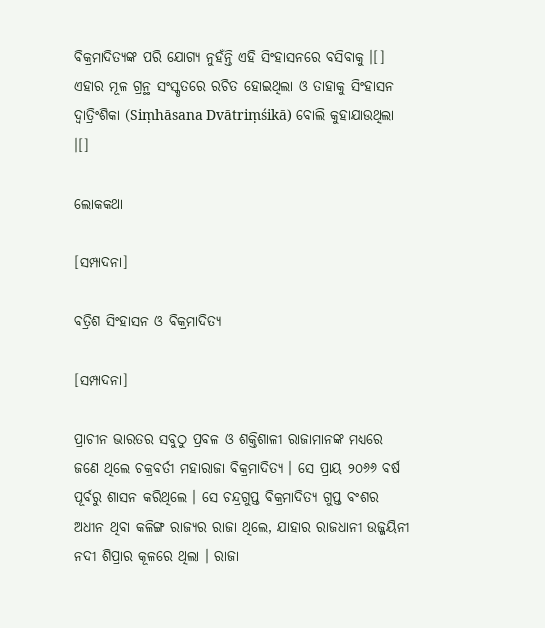ବିକ୍ରମାଦିତ୍ୟଙ୍କ ପରି ଯୋଗ୍ୟ ନୁହଁନ୍ତି ଏହି ସିଂହାସନରେ ବସିବାକୁ ।[] ଏହାର ମୂଳ ଗ୍ରନ୍ଥ ସଂସ୍କୃତରେ ରଚିତ ହୋଇଥିଲା ଓ ତାହାକୁ ସିଂହାସନ ଦ୍ୱାତ୍ରିଂଶିକା (Siṃhāsana Dvātriṃśikā) ବୋଲି କୁହାଯାଉଥିଲା ।[]

ଲୋକକଥା

[ସମ୍ପାଦନା]

ବତ୍ରିଶ ସିଂହାସନ ଓ ବିକ୍ରମାଦିତ୍ୟ

[ସମ୍ପାଦନା]

ପ୍ରାଚୀନ ଭାରତର ସବୁଠୁ ପ୍ରବଳ ଓ ଶକ୍ତିଶାଳୀ ରାଜାମାନଙ୍କ ମଧ୍ୟରେ ଜଣେ ଥିଲେ ଚକ୍ରବର୍ତୀ ମହାରାଜା ବିକ୍ରମାଦିତ୍ୟ । ସେ ପ୍ରାୟ ୨୦୬୬ ବର୍ଷ ପୂର୍ବରୁ ଶାସନ କରିଥିଲେ । ସେ ଚନ୍ଦ୍ରଗୁପ୍ତ ବିକ୍ରମାଦିତ୍ୟ ଗୁପ୍ତ ବଂଶର ଅଧୀନ ଥିବା କଳିଙ୍ଗ ରାଜ୍ୟର ରାଜା ଥିଲେ, ଯାହାର ରାଜଧାନୀ ଉଜ୍ଜୟିନୀ ନଦୀ ଶିପ୍ରାର କୂଳରେ ଥିଲା । ରାଜା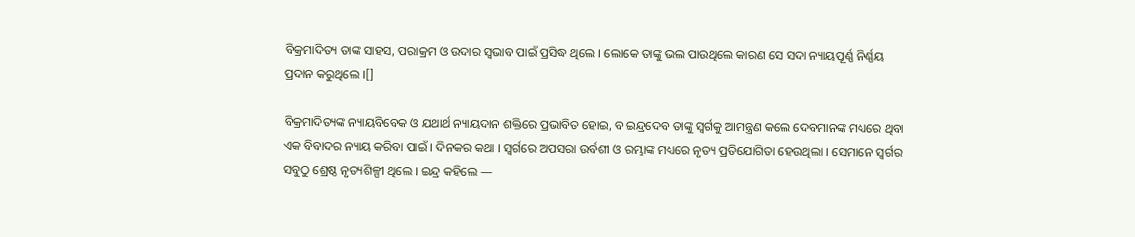ବିକ୍ରମାଦିତ୍ୟ ତାଙ୍କ ସାହସ, ପରାକ୍ରମ ଓ ଉଦାର ସ୍ୱଭାବ ପାଇଁ ପ୍ରସିଦ୍ଧ ଥିଲେ । ଲୋକେ ତାଙ୍କୁ ଭଲ ପାଉଥିଲେ କାରଣ ସେ ସଦା ନ୍ୟାୟପୂର୍ଣ୍ଣ ନିର୍ଣ୍ଣୟ ପ୍ରଦାନ କରୁଥିଲେ ।[]

ବିକ୍ରମାଦିତ୍ୟଙ୍କ ନ୍ୟାୟବିବେକ ଓ ଯଥାର୍ଥ ନ୍ୟାୟଦାନ ଶକ୍ତିରେ ପ୍ରଭାବିତ ହୋଇ, ବ ଇନ୍ଦ୍ରଦେବ ତାଙ୍କୁ ସ୍ୱର୍ଗକୁ ଆମନ୍ତ୍ରଣ କଲେ ଦେବମାନଙ୍କ ମଧ୍ୟରେ ଥିବା ଏକ ବିବାଦର ନ୍ୟାୟ କରିବା ପାଇଁ । ଦିନକର କଥା । ସ୍ୱର୍ଗରେ ଅପସରା ଉର୍ବଶୀ ଓ ରମ୍ଭାଙ୍କ ମଧ୍ୟରେ ନୃତ୍ୟ ପ୍ରତିଯୋଗିତା ହେଉଥିଲା । ସେମାନେ ସ୍ୱର୍ଗର ସବୁଠୁ ଶ୍ରେଷ୍ଠ ନୃତ୍ୟଶିଳ୍ପୀ ଥିଲେ । ଇନ୍ଦ୍ର କହିଲେ —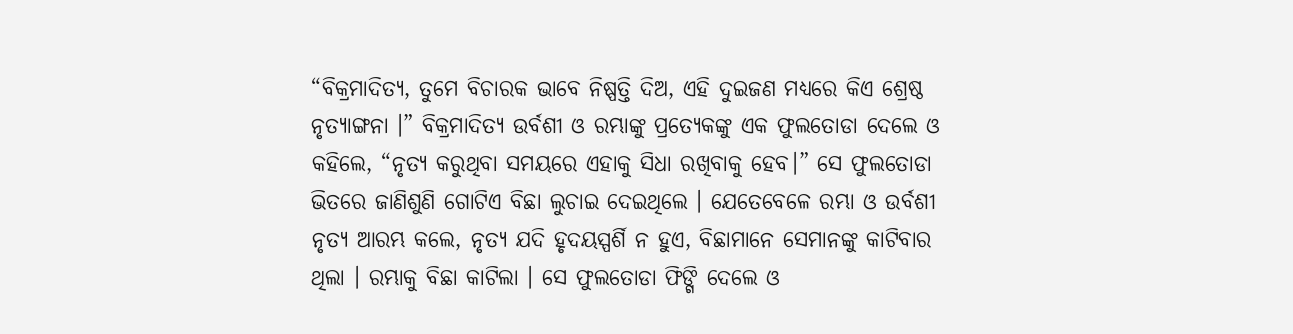“ବିକ୍ରମାଦିତ୍ୟ, ତୁମେ ବିଚାରକ ଭାବେ ନିଷ୍ପତ୍ତି ଦିଅ, ଏହି ଦୁଇଜଣ ମଧ୍ୟରେ କିଏ ଶ୍ରେଷ୍ଠ ନୃତ୍ୟାଙ୍ଗନା ।” ବିକ୍ରମାଦିତ୍ୟ ଉର୍ବଶୀ ଓ ରମ୍ଭାଙ୍କୁ ପ୍ରତ୍ୟେକଙ୍କୁ ଏକ ଫୁଲତୋଡା ଦେଲେ ଓ କହିଲେ, “ନୃତ୍ୟ କରୁଥିବା ସମୟରେ ଏହାକୁ ସିଧା ରଖିବାକୁ ହେବ।” ସେ ଫୁଲତୋଡା ଭିତରେ ଜାଣିଶୁଣି ଗୋଟିଏ ବିଛା ଲୁଚାଇ ଦେଇଥିଲେ । ଯେତେବେଳେ ରମ୍ଭା ଓ ଉର୍ବଶୀ ନୃତ୍ୟ ଆରମ୍ଭ କଲେ, ନୃତ୍ୟ ଯଦି ହୃଦୟସ୍ପର୍ଶି ନ ହୁଏ, ବିଛାମାନେ ସେମାନଙ୍କୁ କାଟିବାର ଥିଲା । ରମ୍ଭାକୁ ବିଛା କାଟିଲା । ସେ ଫୁଲତୋଡା ଫିଙ୍ଗି ଦେଲେ ଓ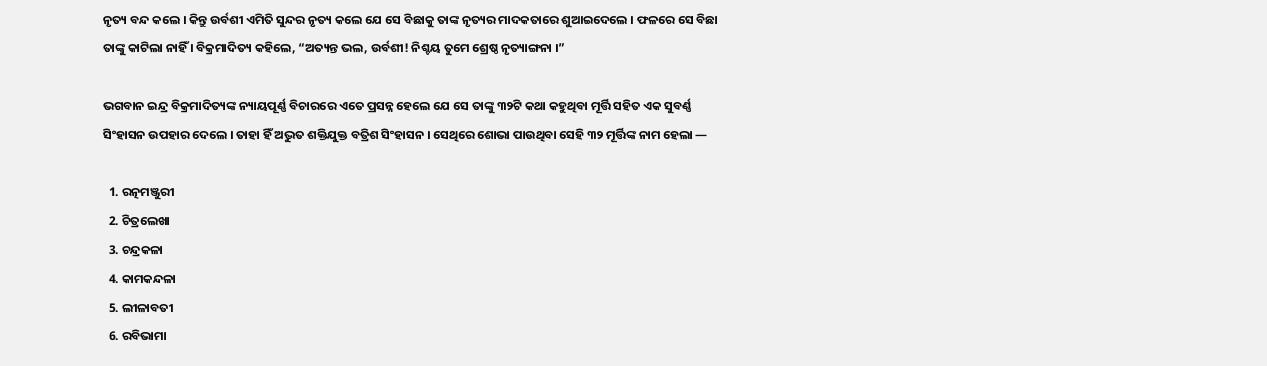ନୃତ୍ୟ ବନ୍ଦ କଲେ । କିନ୍ତୁ ଉର୍ବଶୀ ଏମିତି ସୁନ୍ଦର ନୃତ୍ୟ କଲେ ଯେ ସେ ବିଛାକୁ ତାଙ୍କ ନୃତ୍ୟର ମାଦକତାରେ ଶୁଆଇଦେଲେ । ଫଳରେ ସେ ବିଛା ତାଙ୍କୁ କାଟିଲା ନାହିଁ । ବିକ୍ରମାଦିତ୍ୟ କହିଲେ, “ଅତ୍ୟନ୍ତ ଭଲ, ଉର୍ବଶୀ! ନିଶ୍ଚୟ ତୁମେ ଶ୍ରେଷ୍ଠ ନୃତ୍ୟାଙ୍ଗନା ।”

ଭଗବାନ ଇନ୍ଦ୍ର ବିକ୍ରମାଦିତ୍ୟଙ୍କ ନ୍ୟାୟପୂର୍ଣ୍ଣ ବିଚାରରେ ଏତେ ପ୍ରସନ୍ନ ହେଲେ ଯେ ସେ ତାଙ୍କୁ ୩୨ଟି କଥା କହୁଥିବା ମୂର୍ତ୍ତି ସହିତ ଏକ ସୁବର୍ଣ୍ଣ ସିଂହାସନ ଉପହାର ଦେଲେ । ତାହା ହିଁ ଅଦ୍ଭୁତ ଶକ୍ତିଯୁକ୍ତ ବତ୍ରିଶ ସିଂହାସନ । ସେଥିରେ ଶୋଭା ପାଉଥିବା ସେହି ୩୨ ମୂର୍ତ୍ତିଙ୍କ ନାମ ହେଲା —

  1. ରତ୍ନମଞ୍ଜୁରୀ
  2. ଚିତ୍ରଲେଖା
  3. ଚନ୍ଦ୍ରକଳା
  4. କାମକନ୍ଦଳା
  5. ଲୀଳାବତୀ
  6. ରବିଭାମା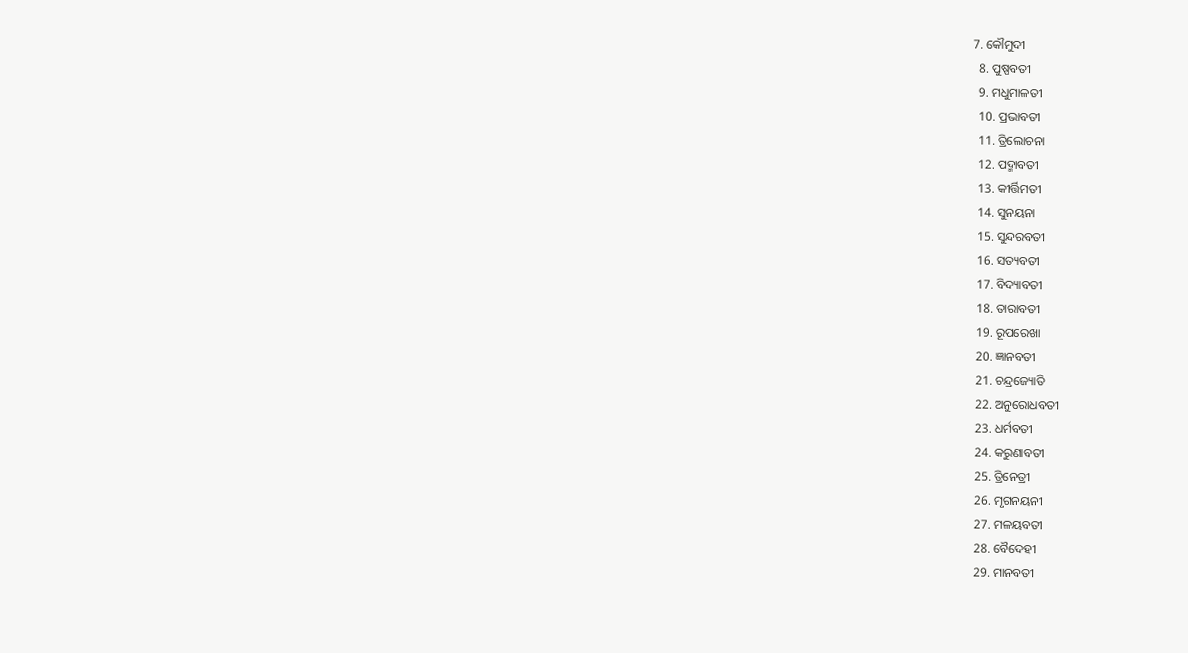7. କୌମୁଦୀ
  8. ପୁଷ୍ପବତୀ
  9. ମଧୁମାଳତୀ
  10. ପ୍ରଭାବତୀ
  11. ତ୍ରିଲୋଚନା
  12. ପଦ୍ମାବତୀ
  13. କୀର୍ତ୍ତିମତୀ
  14. ସୁନୟନା
  15. ସୁନ୍ଦରବତୀ
  16. ସତ୍ୟବତୀ
  17. ବିଦ୍ୟାବତୀ
  18. ତାରାବତୀ
  19. ରୂପରେଖା
  20. ଜ୍ଞାନବତୀ
  21. ଚନ୍ଦ୍ରଜ୍ୟୋତି
  22. ଅନୁରୋଧବତୀ
  23. ଧର୍ମବତୀ
  24. କରୁଣାବତୀ
  25. ତ୍ରିନେତ୍ରୀ
  26. ମୃଗନୟନୀ
  27. ମଳୟବତୀ
  28. ବୈଦେହୀ
  29. ମାନବତୀ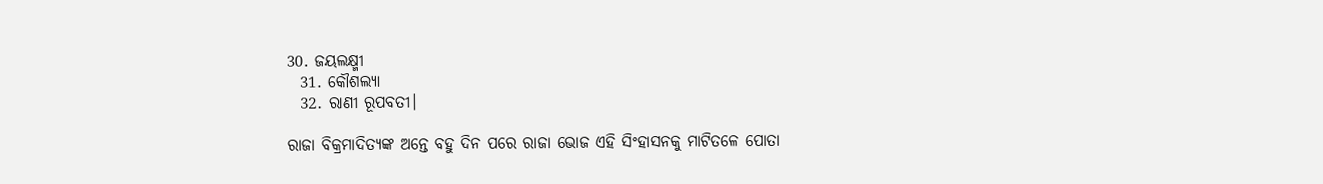30. ଜୟଲକ୍ଷ୍ମୀ
  31. କୌଶଲ୍ୟା
  32. ରାଣୀ ରୂପବତୀ।

ରାଜା ବିକ୍ରମାଦିତ୍ୟଙ୍କ ଅନ୍ତେ ବହୁ ଦିନ ପରେ ରାଜା ଭୋଜ ଏହି ସିଂହାସନକୁ ମାଟିତଳେ ପୋତା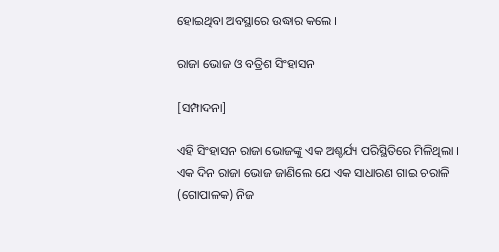ହୋଇଥିବା ଅବସ୍ଥାରେ ଉଦ୍ଧାର କଲେ ।

ରାଜା ଭୋଜ ଓ ବତ୍ରିଶ ସିଂହାସନ

[ସମ୍ପାଦନା]

ଏହି ସିଂହାସନ ରାଜା ଭୋଜଙ୍କୁ ଏକ ଅଶ୍ଚର୍ଯ୍ୟ ପରିସ୍ଥିତିରେ ମିଳିଥିଲା । ଏକ ଦିନ ରାଜା ଭୋଜ ଜାଣିଲେ ଯେ ଏକ ସାଧାରଣ ଗାଇ ଚରାଳି (ଗୋପାଳକ) ନିଜ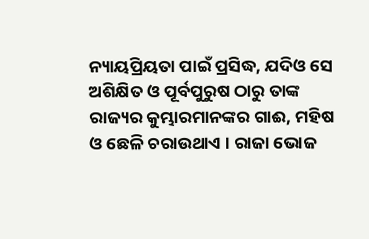ନ୍ୟାୟପ୍ରିୟତା ପାଇଁ ପ୍ରସିଦ୍ଧ, ଯଦିଓ ସେ ଅଶିକ୍ଷିତ ଓ ପୂର୍ବପୁରୁଷ ଠାରୁ ତାଙ୍କ ରାଜ୍ୟର କୁମ୍ଭାରମାନଙ୍କର ଗାଈ, ମହିଷ ଓ ଛେଳି ଚରାଉଥାଏ । ରାଜା ଭୋଜ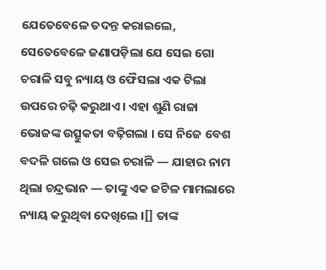ଯେତେବେଳେ ତଦନ୍ତ କରାଇଲେ, ସେତେବେଳେ ଜଣାପଡ଼ିଲା ଯେ ସେଇ ଗୋ ଚରାଳି ସବୁ ନ୍ୟାୟ ଓ ଫୈସଲା ଏକ ଟିଲା ଉପରେ ଚଢ଼ି କରୁଥାଏ । ଏହା ଶୁଣି ରାଜା ଭୋଜଙ୍କ ଉତ୍ସୁକତା ବଢ଼ିଗଲା । ସେ ନିଜେ ବେଶ ବଦଳି ଗଲେ ଓ ସେଇ ଚରାଳି — ଯାହାର ନାମ ଥିଲା ଚନ୍ଦ୍ରଭାନ — ତାଙ୍କୁ ଏକ ଜଟିଳ ମାମଲାରେ ନ୍ୟାୟ କରୁଥିବା ଦେଖିଲେ ।[] ତାଙ୍କ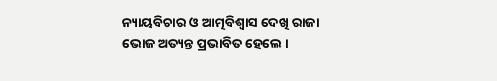ନ୍ୟାୟବିଚାର ଓ ଆତ୍ମବିଶ୍ୱାସ ଦେଖି ରାଜା ଭୋଜ ଅତ୍ୟନ୍ତ ପ୍ରଭାବିତ ହେଲେ ।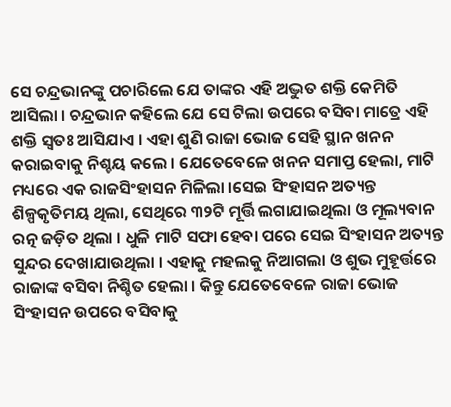ସେ ଚନ୍ଦ୍ରଭାନଙ୍କୁ ପଚାରିଲେ ଯେ ତାଙ୍କର ଏହି ଅଦ୍ଭୁତ ଶକ୍ତି କେମିତି ଆସିଲା । ଚନ୍ଦ୍ରଭାନ କହିଲେ ଯେ ସେ ଟିଲା ଉପରେ ବସିବା ମାତ୍ରେ ଏହି ଶକ୍ତି ସ୍ୱତଃ ଆସିଯାଏ । ଏହା ଶୁଣି ରାଜା ଭୋଜ ସେହି ସ୍ଥାନ ଖନନ କରାଇବାକୁ ନିଶ୍ଚୟ କଲେ । ଯେତେବେଳେ ଖନନ ସମାପ୍ତ ହେଲା, ମାଟି ମଧ୍ୟରେ ଏକ ରାଜସିଂହାସନ ମିଳିଲା ।ସେଇ ସିଂହାସନ ଅତ୍ୟନ୍ତ ଶିଳ୍ପକୃତିମୟ ଥିଲା, ସେଥିରେ ୩୨ଟି ମୂର୍ତ୍ତି ଲଗାଯାଇଥିଲା ଓ ମୂଲ୍ୟବାନ ରତ୍ନ ଜଡ଼ିତ ଥିଲା । ଧୁଳି ମାଟି ସଫା ହେବା ପରେ ସେଇ ସିଂହାସନ ଅତ୍ୟନ୍ତ ସୁନ୍ଦର ଦେଖାଯାଉଥିଲା । ଏହାକୁ ମହଲକୁ ନିଆଗଲା ଓ ଶୁଭ ମୁହୂର୍ତ୍ତରେ ରାଜାଙ୍କ ବସିବା ନିଶ୍ଚିତ ହେଲା । କିନ୍ତୁ ଯେତେବେଳେ ରାଜା ଭୋଜ ସିଂହାସନ ଉପରେ ବସିବାକୁ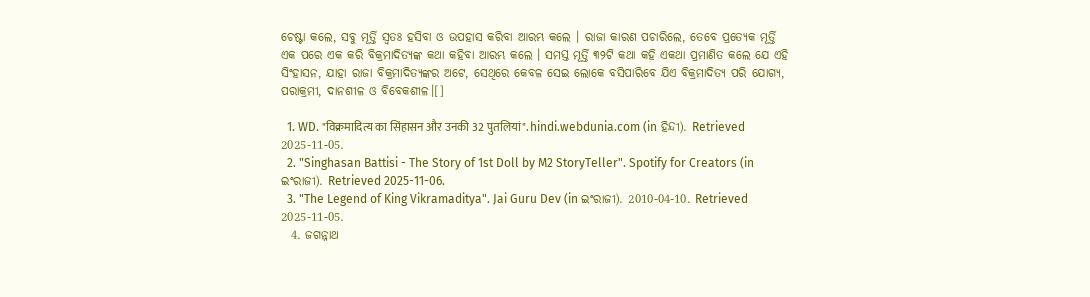ଚେଷ୍ଟା କଲେ, ସବୁ ମୂର୍ତ୍ତି ସ୍ଵତଃ ହସିବା ଓ ଉପହାସ କରିବା ଆରମ୍ଭ କଲେ । ରାଜା କାରଣ ପଚାରିଲେ, ତେବେ ପ୍ରତ୍ୟେକ ମୂର୍ତ୍ତି ଏକ ପରେ ଏକ କରି ବିକ୍ରମାଦିତ୍ୟଙ୍କ କଥା କହିବା ଆରମ୍ଭ କଲେ । ସମସ୍ତ ମୂର୍ତ୍ତି ୩୨ଟି କଥା କହି ଏକଥା ପ୍ରମାଣିତ କଲେ ଯେ ଏହି ସିଂହାସନ, ଯାହା ରାଜା ବିକ୍ରମାଦିତ୍ୟଙ୍କର ଅଟେ, ସେଥିରେ କେବଳ ସେଇ ଲୋକେ ବସିପାରିବେ ଯିଏ ବିକ୍ରମାଦିତ୍ୟ ପରି ଯୋଗ୍ୟ, ପରାକ୍ରମୀ, ଦାନଶୀଳ ଓ ବିବେକଶୀଳ।[]

  1. WD. "विक्रमादित्य का सिंहासन और उनकी 32 पुतलियां". hindi.webdunia.com (in ହିନ୍ଦୀ). Retrieved 2025-11-05.
  2. "Singhasan Battisi - The Story of 1st Doll by M2 StoryTeller". Spotify for Creators (in ଇଂରାଜୀ). Retrieved 2025-11-06.
  3. "The Legend of King Vikramaditya". Jai Guru Dev (in ଇଂରାଜୀ). 2010-04-10. Retrieved 2025-11-05.
  4. ଜଗନ୍ନାଥ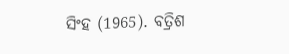ସିଂହ (1965). ବତ୍ରିଶ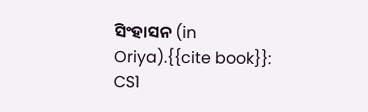ସିଂହାସନ (in Oriya).{{cite book}}: CS1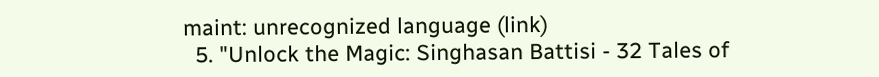maint: unrecognized language (link)
  5. "Unlock the Magic: Singhasan Battisi - 32 Tales of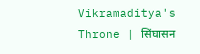Vikramaditya's Throne | सिंघासन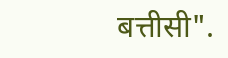बत्तीसी".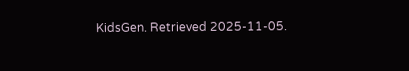KidsGen. Retrieved 2025-11-05.